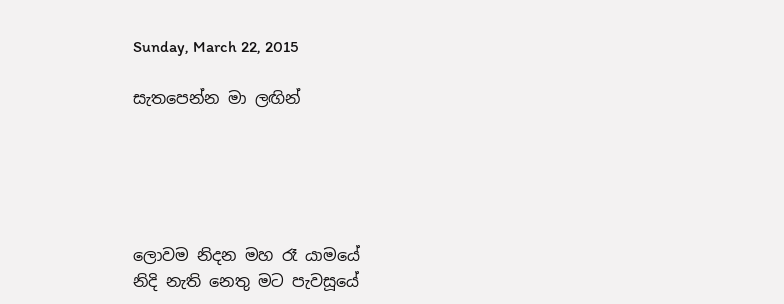Sunday, March 22, 2015

සැතපෙන්න මා ලඟින්





ලොවම නිදන මහ රෑ යාමයේ
නිදි නැති නෙතු මට පැවසූයේ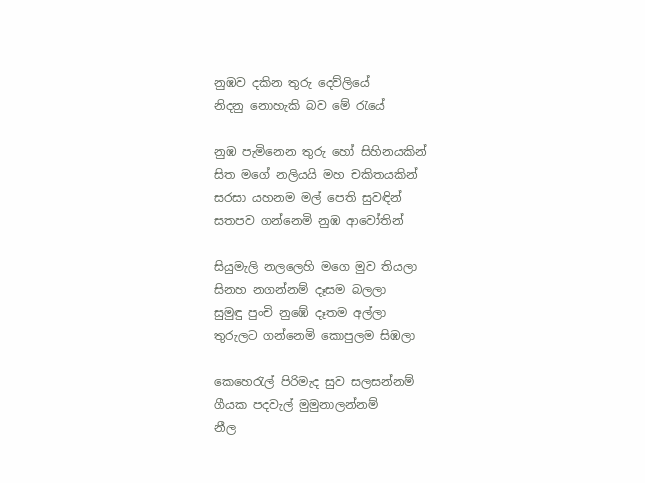නුඹව දකින තුරු දෙව්ලියේ
නිදනු නොහැකි බව මේ රැයේ

නුඹ පැමිනෙන තුරු හෝ සිහිනයකින්
සිත මගේ නලියයි මහ චකිතයකින්
සරසා යහනම මල් පෙති සුවඳින්
සතපව ගන්නෙමි නුඹ ආවෝතින්

සියුමැලි නලලෙහි මගෙ මුව තියලා
සිනහ නගන්නම් දෑසම බලලා
සුමුඳු පුංචි නුඹේ දෑතම අල්ලා
තුරුලට ගන්නෙමි කොපුලම සිඹලා

කෙහෙරැල් පිරිමැද සුව සලසන්නම්
ගීයක පදවැල් මුමුනාලන්නම්
නීල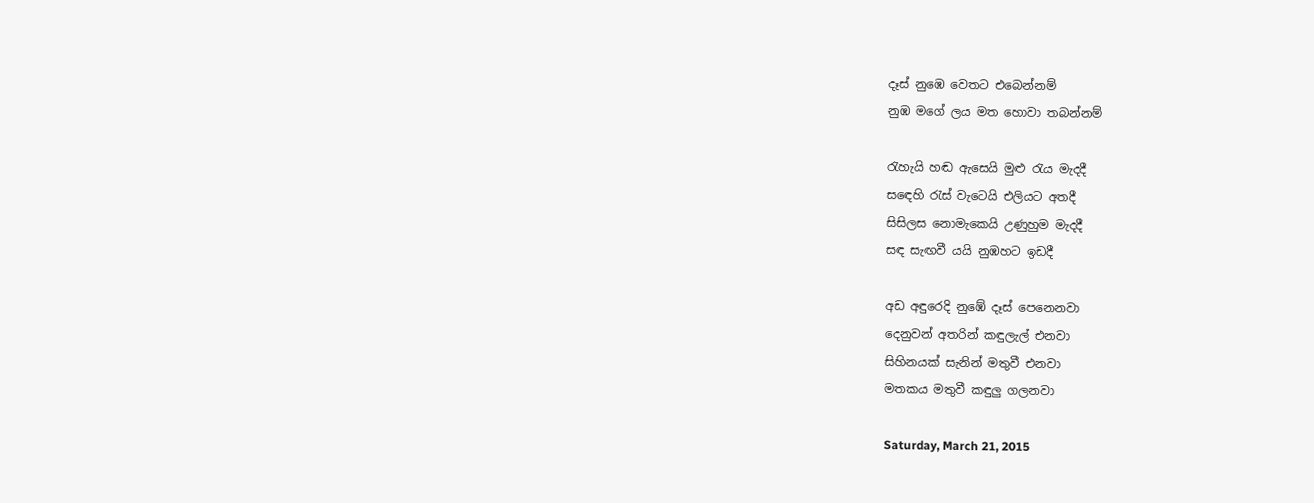දෑස් නුඹෙ වෙතට එබෙන්නම්
නුඹ මගේ ලය මත හොවා තබන්නම්

රැහැයි හඬ ඇසෙයි මුළු රැය මැදදී
සඳෙහි රැස් වැටෙයි එලියට අතදී
සිසිලස නොමැකෙයි උණුහුම මැදදී
සඳ සැඟවී යයි නුඹහට ඉඩදී

අඩ අඳුරෙදි නුඹේ දෑස් පෙනෙනවා
දෙනුවන් අතරින් කඳුලැල් එනවා
සිහිනයක් සැනින් මතුවී එනවා
මතකය මතුවී කඳුලු ගලනවා

Saturday, March 21, 2015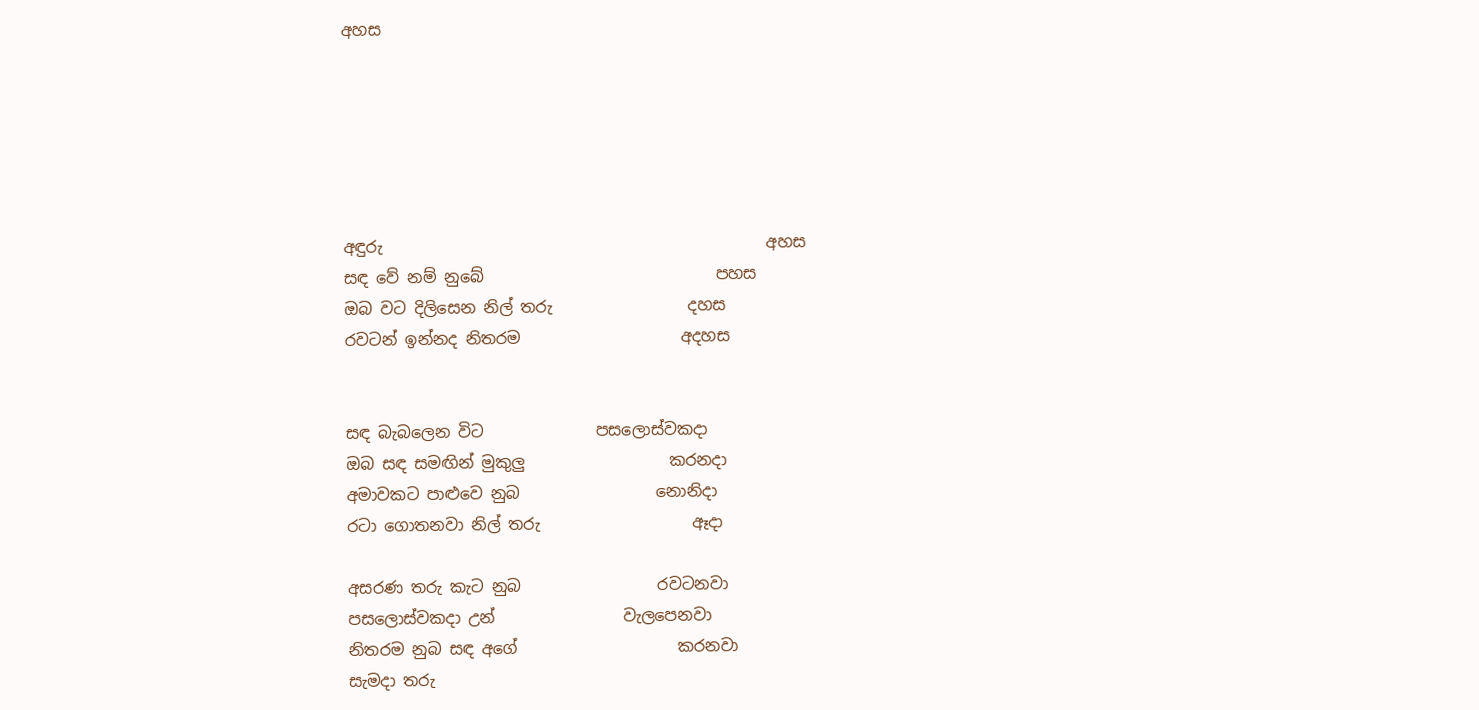අහස






අඳුරු                                                අහස
සඳ වේ නම් නුබේ                             පහස
ඔබ වට දිලිසෙන නිල් තරු                 දහස
රවටන් ඉන්නද නිතරම                    අදහස


සඳ බැබලෙන විට              පසලොස්වකදා
ඔබ සඳ සමඟින් මුකුලු                  කරනදා
අමාවකට පාළුවෙ නුබ                 නොනිදා
රටා ගොතනවා නිල් තරු                   ඈදා

අසරණ තරු කැට නුබ                 රවටනවා
පසලොස්වකදා උන්                වැලපෙනවා
නිතරම නුබ සඳ අගේ                    කරනවා
සැමදා තරු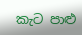කැට පාළු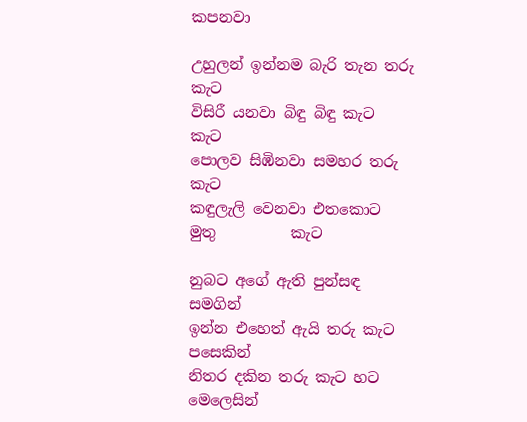කපනවා

උහුලන් ඉන්නම බැරි තැන තරු          කැට
විසිරී යනවා බිඳු බිඳු කැට                    කැට
පොලව සිඹිනවා සමහර තරු              කැට
කඳුලැලි වෙනවා එතකොට මුතු          කැට

නුබට අගේ ඇති පුන්සඳ                  සමගින්
ඉන්න එහෙත් ඇයි තරු කැට        පසෙකින්
නිතර දකින තරු කැට හට          මෙලෙසින්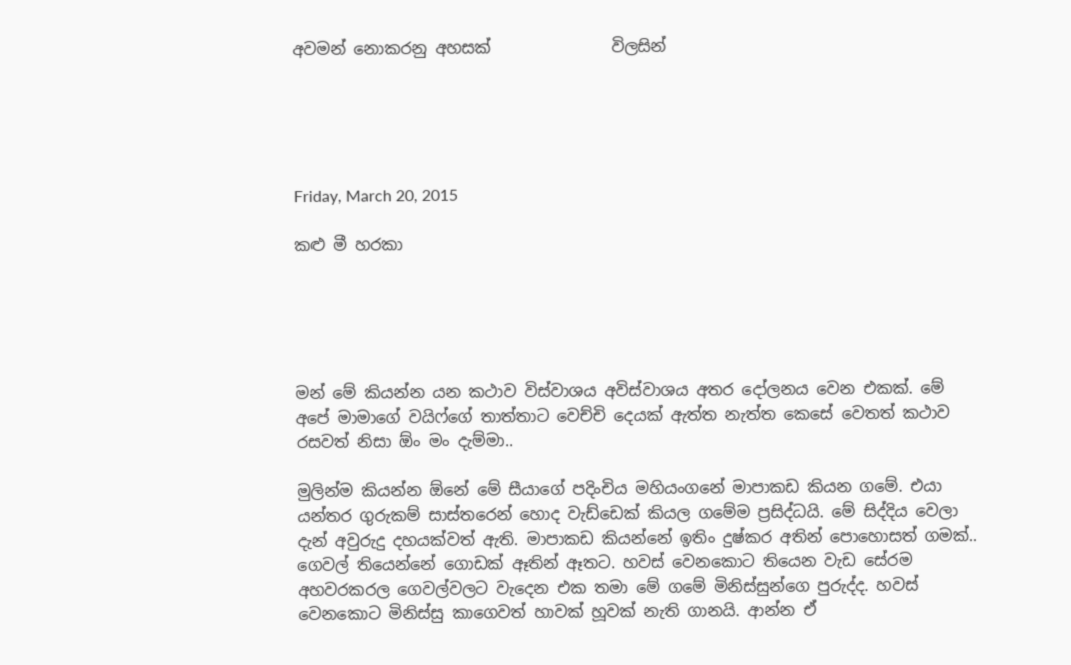අවමන් නොකරනු අහසක්               විලසින්





Friday, March 20, 2015

කළු මී හරකා





මන් මේ කියන්න යන කථාව විස්වාශය අවිස්වාශය අතර දෝලනය වෙන එකක්. මේ අපේ මාමාගේ වයිෆ්ගේ තාත්තාට වෙච්චි දෙයක් ඇත්ත නැත්ත කෙසේ වෙතත් කථාව රසවත් නිසා ඕං මං දැම්මා..

මුලින්ම කියන්න ඕනේ මේ සීයාගේ පදිංචිය මහියංගනේ මාපාකඩ කියන ගමේ. එයා යන්තර ගුරුකම් සාස්තරෙන් හොද වැඩ්ඩෙක් කියල ගමේම ප්‍රසිද්ධයි. මේ සිද්දිය වෙලා දැන් අවුරුදු දහයක්වත් ඇති. මාපාකඩ කියන්නේ ඉතිං දුෂ්කර අතින් පොහොසත් ගමක්.. ගෙවල් තියෙන්නේ ගොඩක් ඈතින් ඈතට. හවස් වෙනකොට තියෙන වැඩ සේරම අහවරකරල ගෙවල්වලට වැදෙන එක තමා මේ ගමේ මිනිස්සුන්ගෙ පුරුද්ද. හවස් වෙනකොට මිනිස්සු කාගෙවත් හාවක් හූවක් නැති ගානයි. ආන්න ඒ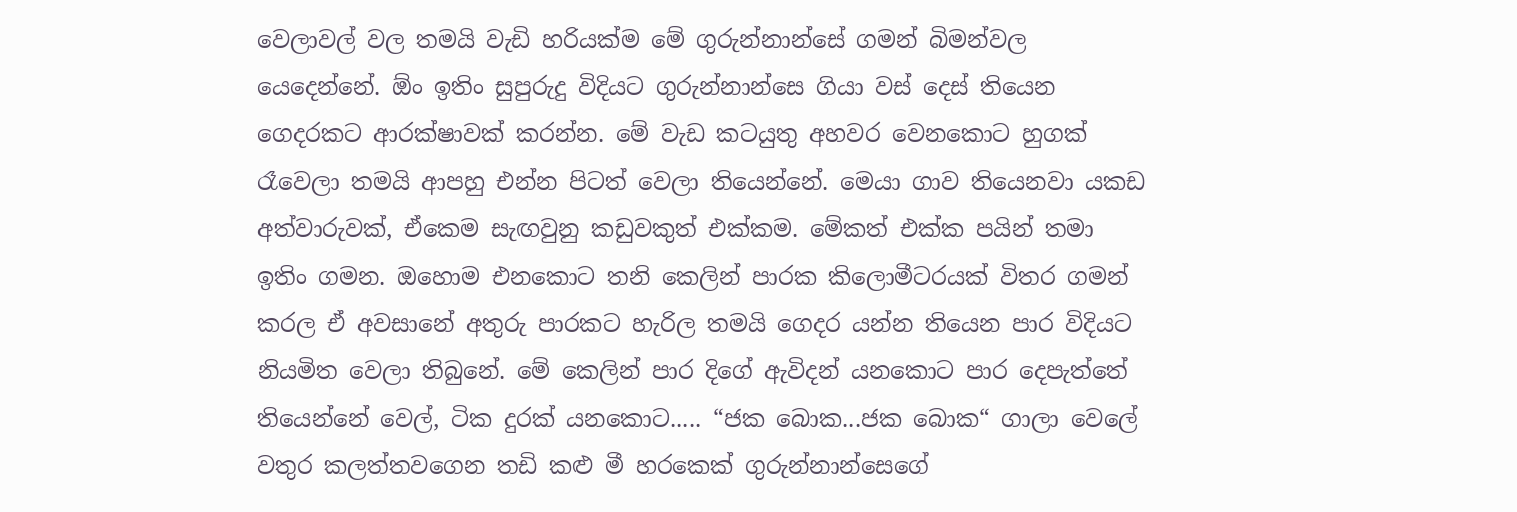වෙලාවල් වල තමයි වැඩි හරියක්ම මේ ගුරුන්නාන්සේ ගමන් බිමන්වල යෙදෙන්නේ. ඕං ඉතිං සුපුරුදු විදියට ගුරුන්නාන්සෙ ගියා වස් දෙස් තියෙන ගෙදරකට ආරක්ෂාවක් කරන්න. මේ වැඩ කටයුතු අහවර වෙනකොට හුගක් රෑවෙලා තමයි ආපහු එන්න පිටත් වෙලා තියෙන්නේ. මෙයා ගාව තියෙනවා යකඩ අත්වාරුවක්, ඒකෙම සැඟවුනු කඩුවකුත් එක්කම. මේකත් එක්ක පයින් තමා ඉතිං ගමන. ඔහොම එනකොට තනි කෙලින් පාරක කිලොමීටරයක් විතර ගමන් කරල ඒ අවසානේ අතුරු පාරකට හැරිල තමයි ගෙදර යන්න තියෙන පාර විදියට නියමිත වෙලා තිබුනේ. මේ කෙලින් පාර දිගේ ඇවිදන් යනකොට පාර දෙපැත්තේ තියෙන්නේ වෙල්, ටික දුරක් යනකොට..... “ජක බොක...ජක බොක“ ගාලා වෙලේ වතුර කලත්තවගෙන තඩි කළු මී හරකෙක් ගුරුන්නාන්සෙගේ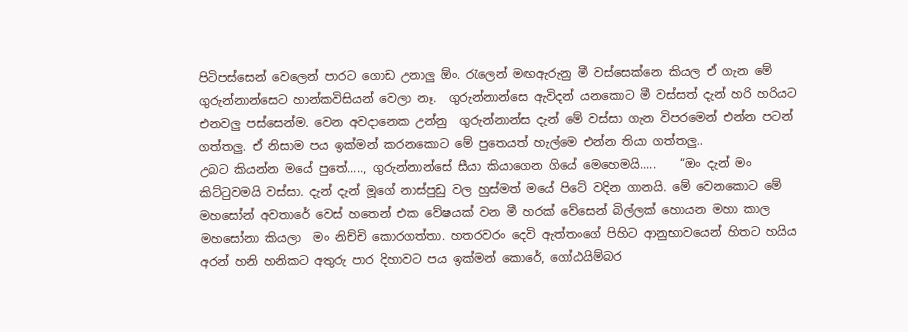පිටිපස්සෙන් වෙලෙන් පාරට ගොඩ උනාලු ඕං. රැලෙන් මඟඇරුනු මී වස්සෙක්නෙ කියල ඒ ගැන මේ ගුරුන්නාන්සෙට හාන්කවිසියන් වෙලා නෑ.  ගුරුන්නාන්සෙ ඇවිදන් යනකොට මී වස්සත් දැන් හරි හරියට එනවලු පස්සෙන්ම. වෙන අවදානෙක උන්නු  ගුරුන්නාන්ස දැන් ‍මේ වස්සා ගැන විපරමෙන් එන්න පටන් ගත්තලු. ඒ නිසාම පය ඉක්මන් කරනකොට මේ පුතෙයත් හැල්මෙ එන්න තියා ගත්තලු..
උබට කියන්න මයේ පුතේ....., ගුරුන්නාන්සේ සීයා කියාගෙන ගියේ මෙහෙමයි.....    “ඔං දැන් මං  කිට්ටුවමයි වස්සා. දැන් දැන් මූගේ නාස්පුඩු වල හුස්මත් මයේ පිටේ වදින ගානයි. මේ වෙනකොට මේ මහසෝන් අවතාරේ වෙස් හතෙන් එක වේෂයක් වන මී හරක් වේසෙන් බිල්ලක් හොයන මහා කාල මහසෝනා කියලා  මං නිච්චි කොරගත්තා. හතරවරං දෙවි ඇත්තංගේ පිහිට ආනුභාවයෙන් හිතට හයිය අරන් හනි හනිකට අතුරු පාර දිහාවට පය ඉක්මන් කොරේ, ගෝඨයිම්බර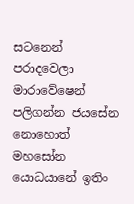සටනෙන් පරාදවෙලා මාරාවේෂෙන් පලිගන්න ජයසේන නොහොත් මහසෝන යොධයානේ ඉතිං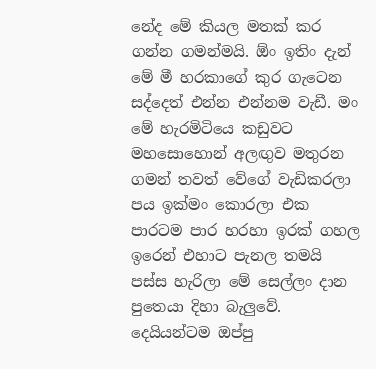නේද ‍මේ කියල මතක් කර ගන්න ගමන්මයි. ඕං ඉතිං දැන් මේ මී හරකාගේ කුර ගැටෙන සද්දෙත් එන්න එන්නම වැඩී. මං මේ හැරමිටියෙ කඩුවට මහසොහොන් අලඟුව මතුරන ගමන් තවත් වේගේ වැඩිකරලා පය ඉක්මං කොරලා එක පාරටම පාර හරහා ඉරක් ගහල ඉරෙන් එහාට පැනල තමයි පස්ස හැරිලා මේ සෙල්ලං දාන පුතෙයා දිහා බැලුවේ. දෙයියන්ටම ඔප්පු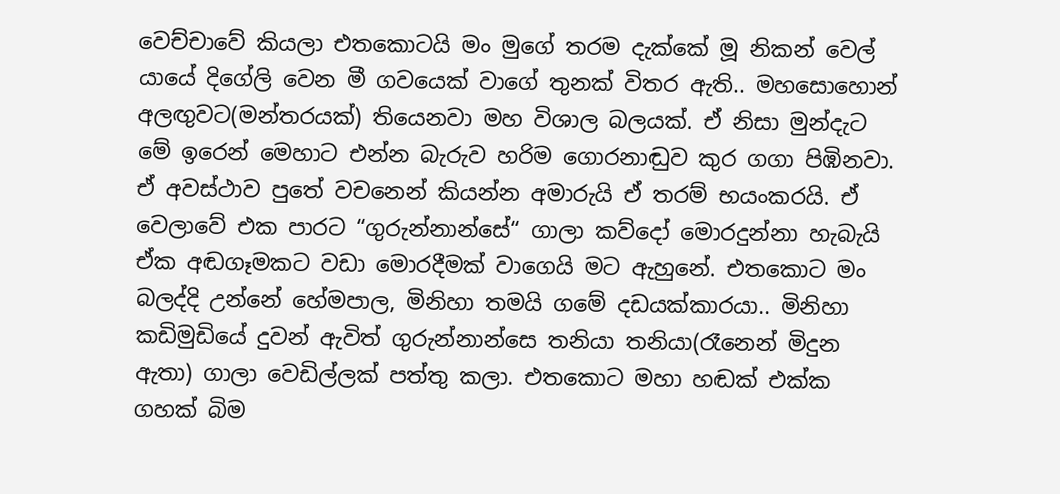වෙච්චාවේ කියලා එතකොටයි මං මුගේ තරම දැක්කේ මූ නිකන් වෙල් යායේ දිගේලි වෙන මී ගවයෙක් වාගේ තුනක් විතර ඇති.. මහසොහොන් අලඟුවට(මන්තරයක්) තියෙනවා මහ විශාල බලයක්. ඒ නිසා මුන්දැට මේ ඉරෙන් මෙහාට එන්න බැරුව හරිම ගොරනාඬුව කුර ගගා පිඹිනවා. ඒ අවස්ථාව පුතේ වචනෙන් කියන්න අමාරුයි ඒ තරම් භයංකරයි. ඒ වෙලාවේ එක පාරට “ගුරුන්නාන්සේ“ ගාලා කව්දෝ මොරදුන්නා හැබැයි ඒක අඬගෑමකට වඩා මොරදීමක් වාගෙයි මට ඇහුනේ. එතකොට මං බලද්දි උන්නේ හේමපාල, මිනිහා තමයි ගමේ දඩයක්කාරයා.. මිනිහා කඩිමුඩියේ දුවන් ඇවිත් ගුරුන්නාන්සෙ තනියා තනියා(රෑනෙන් මිදුන ඇතා) ගාලා වෙඩිල්ලක් පත්තු කලා. එතකොට මහා හඬක් එක්ක ගහක් බිම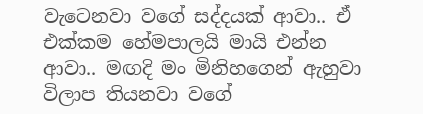වැටෙනවා වගේ සද්දයක් ආවා.. ඒ එක්කම හේමපාලයි මායි එන්න ආවා.. මඟදි මං මිනිහගෙන් ඇහුවා විලාප තියනවා වගේ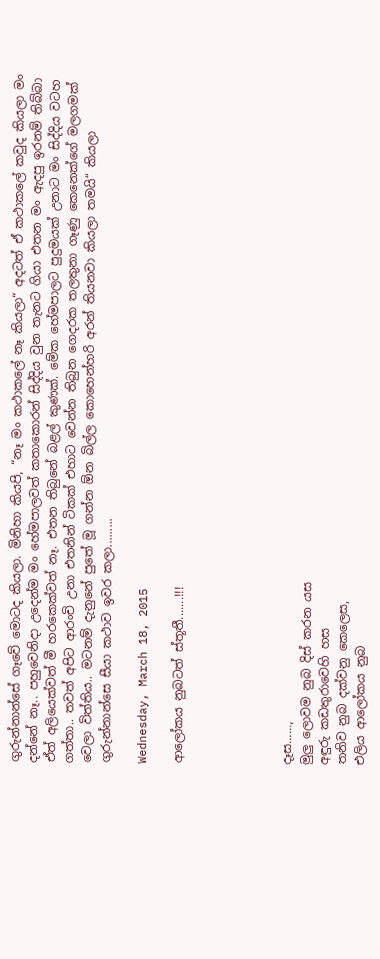ගුරුන්නාන්සේ ගෑවේ මොටද කියලා. මිනිහා කියපි, “නෑ මං කථාකලේ නෑ කියලා“ අදටත් ඒ කථාකලේ කවුද කියලා මං දන්නේ නෑ.. පහුවෙනිදා උදෙන්ම මං හේමපාලවත් කතාකොරන් සිද්දිය වුන තැනට ගියා එතන මං ඇදපු ඉරනම් තිබ්බා ඒත් අලියෙක්වත් මී හරකෙක්වත් නෑ. එතන තිබුනේ බළල් කුණක්. මේක හේමපාලට පුදුමයක් උනාට මං සිද්දිය වටහ ගත්තා.. තවත් අපිට ආරංචි උනා එතනින් ටිකක් එහාට වෙන්න තිබුන ගෙදරක තලතුනා ගෑණු කෙනෙක්ගේ මලගමක් වෙලා විත්තිය.. මටනම් දැනුනේ පුතේ මූ ගන්න ඕන බිල්ල කොහෙන්හරි අරන් තියනවා කියලා තමයි“ කියලා  ගුරුන්නාන්සෙ සීයා කථාව ඉවර කලා.........

Wednesday, March 18, 2015

ආලෝකය නුබටත් ස්තූතී.......!!!





දෑස......,
මුලු ලොවම නුබ දිස් කරන යස
අඳුරු කඩතුරාවෙහි හස
තනිව නුබ දක්වනු කෙලෙස,
එලිය ආලෝකය නුබ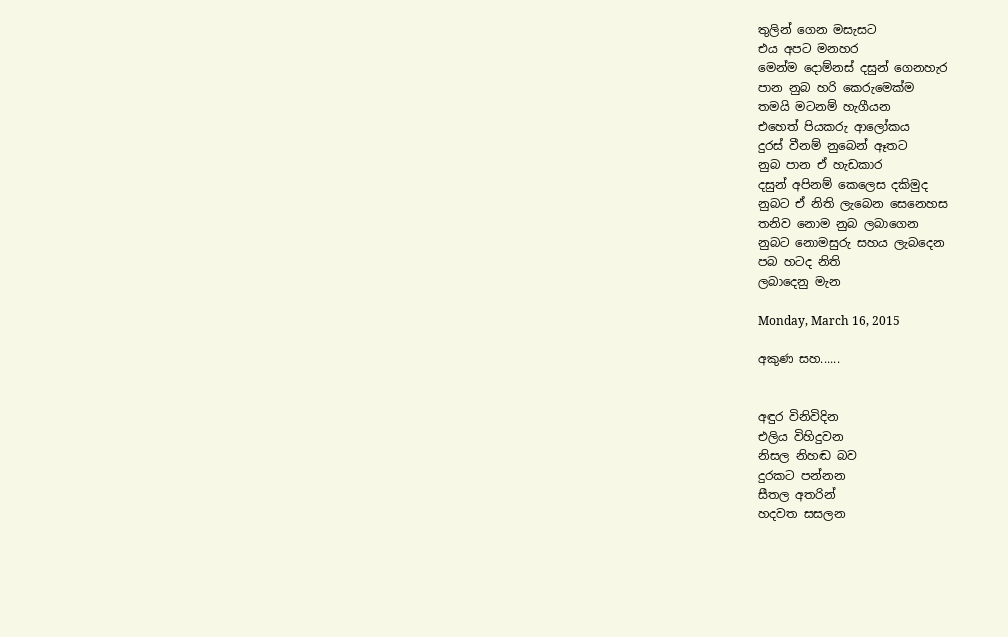තුලින් ගෙන මසැසට
එය අපට මනහර
මෙන්ම දොම්නස් දසුන් ගෙනහැර
පාන නුබ හරි කෙරුමෙක්ම
තමයි මටනම් හැගීයන
එහෙත් පියකරු ආලෝකය
දුරස් වීනම් නුබෙන් ඈතට
නුබ පාන ඒ හැඩකාර
දසුන් අපිනම් කෙලෙස දකිමුද
නුබට ඒ නිති ලැබෙන සෙනෙහස
තනිව නොම නුබ ලබාගෙන
නුබට නොමසුරු සහය ලැබදෙන
පබ හටද නිති
ලබාදෙනු මැන

Monday, March 16, 2015

අකුණ සහ......


අඳුර විනිවිදින
එලිය විහිදුවන
නිසල නිහඬ බව
දුරකට පන්නන
සීතල අතරින්
හදවත සසලන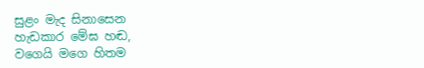සුළං මැද සිනාසෙන
හැඩකාර මේඝ හඬ,
වගෙයි මගෙ හිතම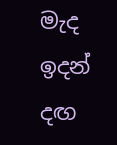මැද ඉදන් දඟ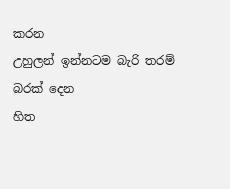කරන
උහුලන් ඉන්නටම බැරි තරම්
බරක් දෙන
හිත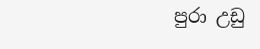පුරා උඩු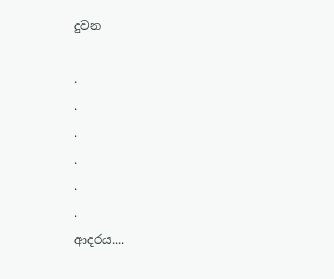දුවන

.
.
.
.
.
.
ආදරය....